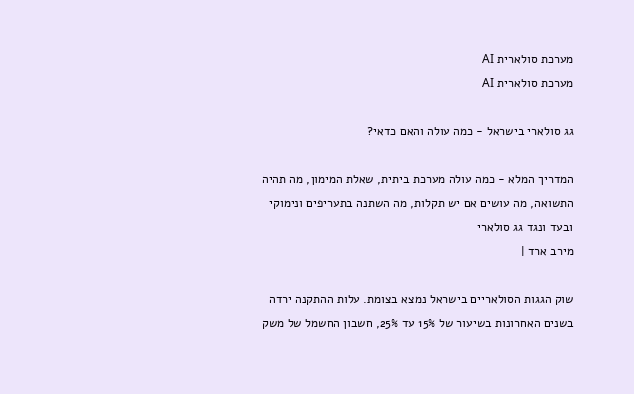מערכת סולארית AI
מערכת סולארית AI

גג סולארי בישראל - כמה עולה והאם כדאי?

המדריך המלא - כמה עולה מערכת ביתית, שאלת המימון, מה תהיה התשואה, מה עושים אם יש תקלות, מה השתנה בתעריפים ונימוקי ובעד ונגד גג סולארי
מירב ארד |

שוק הגגות הסולאריים בישראל נמצא בצומת. עלות ההתקנה ירדה בשנים האחרונות בשיעור של 15% עד 25%, חשבון החשמל של משק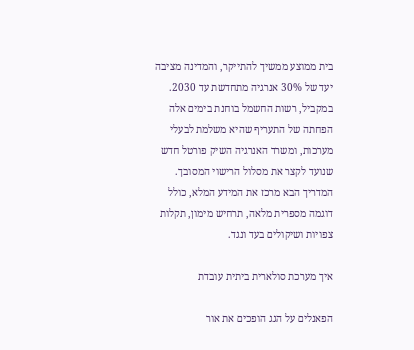בית ממוצע ממשיך להתייקר, והמדינה מציבה יעד של 30% אנרגיה מתחדשת עד 2030. במקביל, רשות החשמל בוחנת בימים אלה הפחתה של התעריף שהיא משלמת לבעלי מערכות, ומשרד האנרגיה השיק פורטל חדש שנועד לקצר את מסלול הרישוי המסובך. המדריך הבא מרכז את המידע המלא, כולל דוגמה מספרית מלאה, תרחיש מימון, תקלות צפויות ושיקולים בעד ונגד.

איך מערכת סולארית ביתית עובדת

הפאנלים על הגג הופכים את אור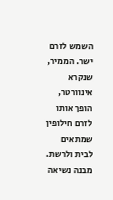השמש לזרם ישר. הממיר, שנקרא אינוורטר, הופך אותו לזרם חילופין שמתאים לבית ולרשת. מבנה נשיאה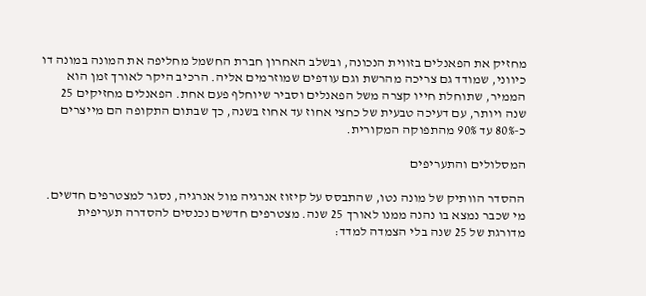מחזיק את הפאנלים בזווית הנכונה, ובשלב האחרון חברת החשמל מחליפה את המונה במונה דו כיווני, שמודד גם צריכה מהרשת וגם עודפים שמוזרמים אליה. הרכיב היקר לאורך זמן הוא הממיר, שתוחלת חייו קצרה משל הפאנלים וסביר שיוחלף פעם אחת. הפאנלים מחזיקים 25 שנה ויותר, עם דעיכה טבעית של כחצי אחוז עד אחוז בשנה, כך שבתום התקופה הם מייצרים כ-80% עד 90% מהתפוקה המקורית.

המסלולים והתעריפים

ההסדר הוותיק של מונה נטו, שהתבסס על קיזוז אנרגיה מול אנרגיה, נסגר למצטרפים חדשים. מי שכבר נמצא בו נהנה ממנו לאורך 25 שנה. מצטרפים חדשים נכנסים להסדרה תעריפית מדורגת של 25 שנה בלי הצמדה למדד: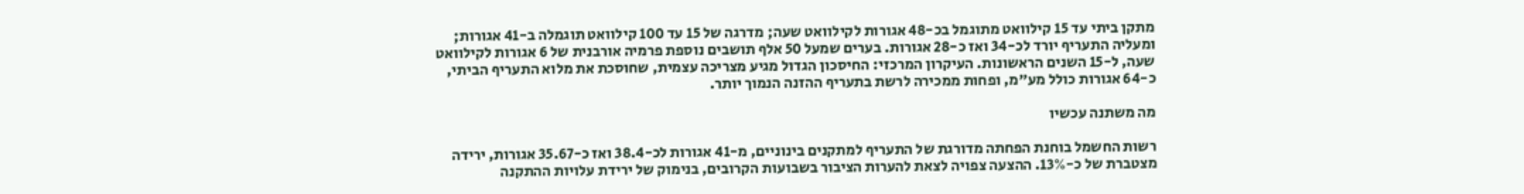מתקן ביתי עד 15 קילוואט מתוגמל בכ-48 אגורות לקילוואט שעה; מדרגה של 15 עד 100 קילוואט תוגמלה ב-41 אגורות; ומעליה התעריף יורד לכ-34 ואז כ-28 אגורות. בערים שמעל 50 אלף תושבים נוספת פרמיה אורבנית של 6 אגורות לקילוואט שעה, ל-15 השנים הראשונות. העיקרון המרכזי: החיסכון הגדול מגיע מצריכה עצמית, שחוסכת את מלוא התעריף הביתי, כ-64 אגורות כולל מע"מ, ופחות ממכירה לרשת בתעריף ההזנה הנמוך יותר.

מה משתנה עכשיו

רשות החשמל בוחנת הפחתה מדורגת של התעריף למתקנים בינוניים, מ-41 אגורות לכ-38.4 ואז כ-35.67 אגורות, ירידה מצטברת של כ-13%. ההצעה צפויה לצאת להערות הציבור בשבועות הקרובים, בנימוק של ירידת עלויות ההתקנה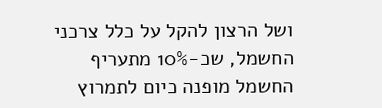ושל הרצון להקל על כלל צרכני החשמל, שכ-10% מתעריף החשמל מופנה כיום לתמרוץ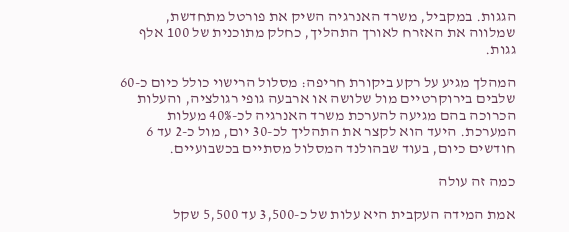הגגות. במקביל, משרד האנרגיה השיק את פורטל מתחדשת, שמלווה את האזרח לאורך התהליך, כחלק מתוכנית של 100 אלף גגות.

המהלך מגיע על רקע ביקורת חריפה: מסלול הרישוי כולל כיום כ-60 שלבים בירוקרטיים מול שלושה או ארבעה גופי רגולציה, והעלות הכרוכה בהם מגיעה להערכת משרד האנרגיה לכ-40% מעלות המערכת. היעד הוא לקצר את התהליך לכ-30 יום, מול כ-2 עד 6 חודשים כיום, בעוד שבהולנד המסלול מסתיים בכשבועיים.

כמה זה עולה

אמת המידה העקבית היא עלות של כ-3,500 עד 5,500 שקל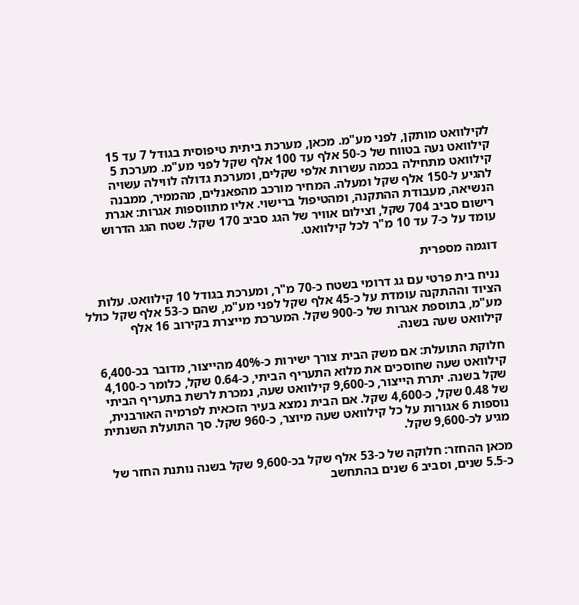לקילוואט מותקן, לפני מע"מ. מכאן, מערכת ביתית טיפוסית בגודל 7 עד 15 קילוואט נעה בטווח של כ-50 אלף עד 100 אלף שקל לפני מע"מ. מערכת 5 קילוואט מתחילה בכמה עשרות אלפי שקלים, ומערכת גדולה לווילה עשויה להגיע ל-150 אלף שקל ומעלה. המחיר מורכב מהפאנלים, מהממיר, ממבנה הנשיאה, מעבודת ההתקנה, ומהטיפול ברישוי. אליו מתווספות אגרות: אגרת רישום סביב 704 שקל, וצילום אוויר של הגג סביב 170 שקל. שטח הגג הדרוש עומד על כ-7 עד 10 מ"ר לכל קילוואט.

דוגמה מספרית

נניח בית פרטי עם גג דרומי בשטח כ-70 מ"ר, ומערכת בגודל 10 קילוואט. עלות הציוד וההתקנה עומדת על כ-45 אלף שקל לפני מע"מ, שהם כ-53 אלף שקל כולל מע"מ, בתוספת אגרות של כ-900 שקל. המערכת מייצרת בקירוב 16 אלף קילוואט שעה בשנה.

חלוקת התועלת: אם משק הבית צורך ישירות כ-40% מהייצור, מדובר בכ-6,400 קילוואט שעה שחוסכים את מלוא התעריף הביתי, כ-0.64 שקל, כלומר כ-4,100 שקל בשנה. יתרת הייצור, כ-9,600 קילוואט שעה, נמכרת לרשת בתעריף הביתי של 0.48 שקל, כ-4,600 שקל. אם הבית נמצא בעיר הזכאית לפרמיה האורבנית, נוספות 6 אגורות על כל קילוואט שעה מיוצר, כ-960 שקל. סך התועלת השנתית מגיע לכ-9,600 שקל.

מכאן ההחזר: חלוקה של כ-53 אלף שקל בכ-9,600 שקל בשנה נותנת החזר של כ-5.5 שנים, וסביב 6 שנים בהתחשב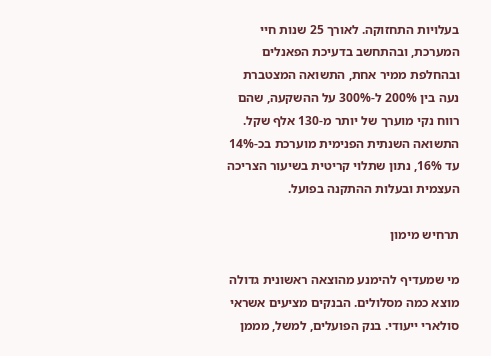בעלויות התחזוקה. לאורך 25 שנות חיי המערכת, ובהתחשב בדעיכת הפאנלים ובהחלפת ממיר אחת, התשואה המצטברת נעה בין 200% ל-300% על ההשקעה, שהם רווח נקי מוערך של יותר מ-130 אלף שקל. התשואה השנתית הפנימית מוערכת בכ-14% עד 16%, נתון שתלוי קריטית בשיעור הצריכה העצמית ובעלות ההתקנה בפועל.

תרחיש מימון

מי שמעדיף להימנע מהוצאה ראשונית גדולה מוצא כמה מסלולים. הבנקים מציעים אשראי סולארי ייעודי. בנק הפועלים, למשל, מממן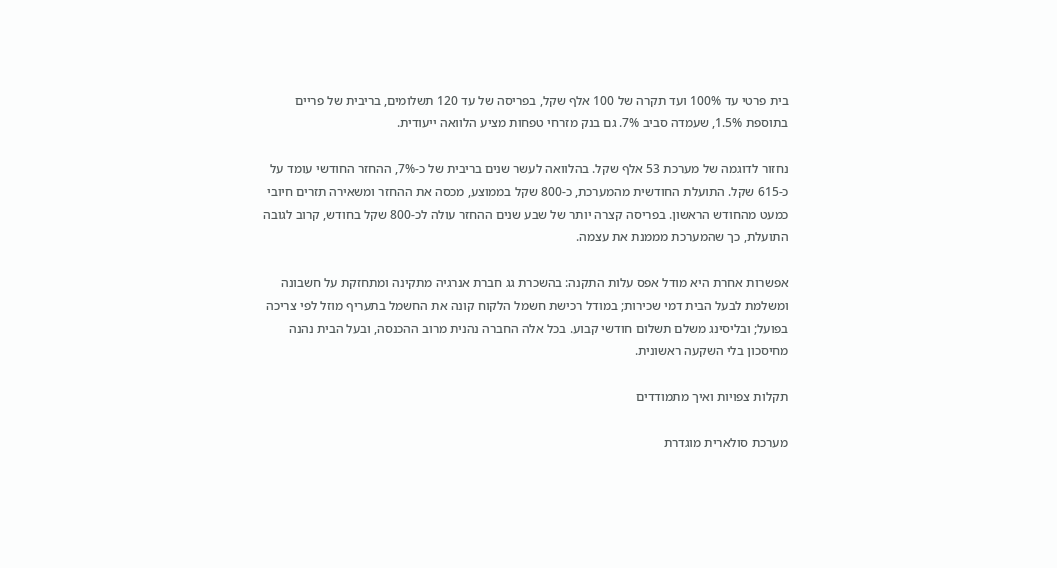בית פרטי עד 100% ועד תקרה של 100 אלף שקל, בפריסה של עד 120 תשלומים, בריבית של פריים בתוספת 1.5%, שעמדה סביב 7%. גם בנק מזרחי טפחות מציע הלוואה ייעודית.

נחזור לדוגמה של מערכת 53 אלף שקל. בהלוואה לעשר שנים בריבית של כ-7%, ההחזר החודשי עומד על כ-615 שקל. התועלת החודשית מהמערכת, כ-800 שקל בממוצע, מכסה את ההחזר ומשאירה תזרים חיובי כמעט מהחודש הראשון. בפריסה קצרה יותר של שבע שנים ההחזר עולה לכ-800 שקל בחודש, קרוב לגובה התועלת, כך שהמערכת מממנת את עצמה.

אפשרות אחרת היא מודל אפס עלות התקנה: בהשכרת גג חברת אנרגיה מתקינה ומתחזקת על חשבונה ומשלמת לבעל הבית דמי שכירות; במודל רכישת חשמל הלקוח קונה את החשמל בתעריף מוזל לפי צריכה בפועל; ובליסינג משלם תשלום חודשי קבוע. בכל אלה החברה נהנית מרוב ההכנסה, ובעל הבית נהנה מחיסכון בלי השקעה ראשונית.

תקלות צפויות ואיך מתמודדים

מערכת סולארית מוגדרת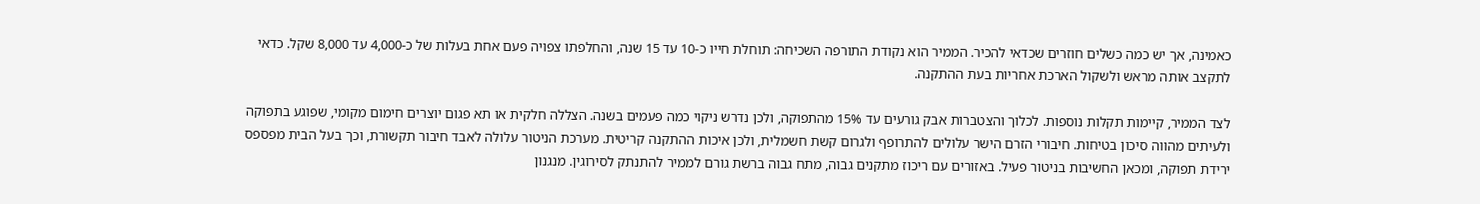כאמינה, אך יש כמה כשלים חוזרים שכדאי להכיר. הממיר הוא נקודת התורפה השכיחה: תוחלת חייו כ-10 עד 15 שנה, והחלפתו צפויה פעם אחת בעלות של כ-4,000 עד 8,000 שקל. כדאי לתקצב אותה מראש ולשקול הארכת אחריות בעת ההתקנה.

לצד הממיר, קיימות תקלות נוספות. לכלוך והצטברות אבק גורעים עד 15% מהתפוקה, ולכן נדרש ניקוי כמה פעמים בשנה. הצללה חלקית או תא פגום יוצרים חימום מקומי, שפוגע בתפוקה ולעיתים מהווה סיכון בטיחות. חיבורי הזרם הישר עלולים להתרופף ולגרום קשת חשמלית, ולכן איכות ההתקנה קריטית. מערכת הניטור עלולה לאבד חיבור תקשורת, וכך בעל הבית מפספס ירידת תפוקה, ומכאן החשיבות בניטור פעיל. באזורים עם ריכוז מתקנים גבוה, מתח גבוה ברשת גורם לממיר להתנתק לסירוגין. מנגנון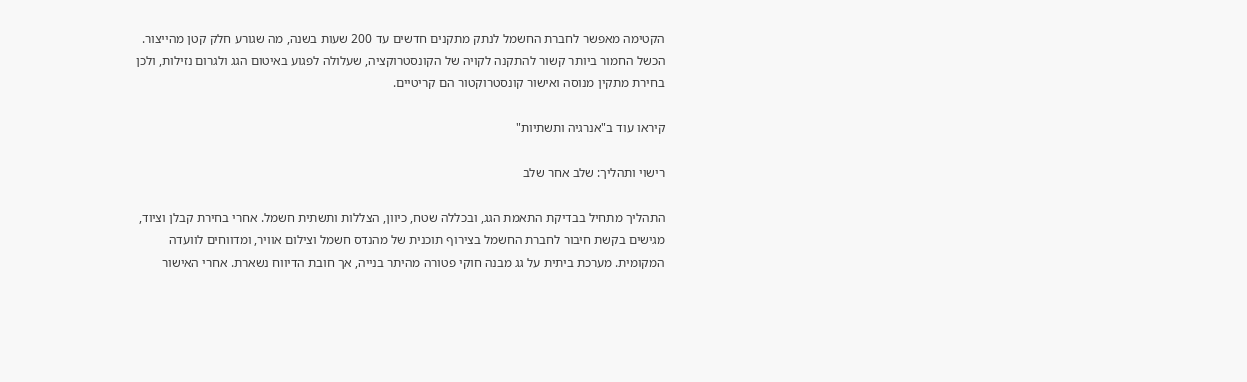הקטימה מאפשר לחברת החשמל לנתק מתקנים חדשים עד 200 שעות בשנה, מה שגורע חלק קטן מהייצור. הכשל החמור ביותר קשור להתקנה לקויה של הקונסטרוקציה, שעלולה לפגוע באיטום הגג ולגרום נזילות, ולכן בחירת מתקין מנוסה ואישור קונסטרוקטור הם קריטיים.

קיראו עוד ב"אנרגיה ותשתיות"

רישוי ותהליך: שלב אחר שלב

התהליך מתחיל בבדיקת התאמת הגג, ובכללה שטח, כיוון, הצללות ותשתית חשמל. אחרי בחירת קבלן וציוד, מגישים בקשת חיבור לחברת החשמל בצירוף תוכנית של מהנדס חשמל וצילום אוויר, ומדווחים לוועדה המקומית. מערכת ביתית על גג מבנה חוקי פטורה מהיתר בנייה, אך חובת הדיווח נשארת. אחרי האישור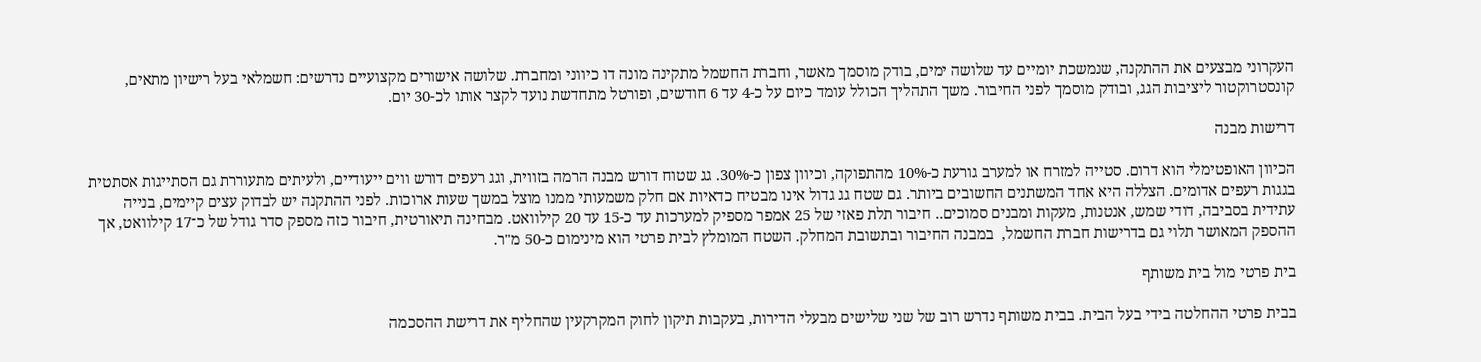העקרוני מבצעים את ההתקנה, שנמשכת יומיים עד שלושה ימים, בודק מוסמך מאשר, וחברת החשמל מתקינה מונה דו כיווני ומחברת. שלושה אישורים מקצועיים נדרשים: חשמלאי בעל רישיון מתאים, קונסטרוקטור ליציבות הגג, ובודק מוסמך לפני החיבור. משך התהליך הכולל עומד כיום על כ-4 עד 6 חודשים, ופורטל מתחדשת נועד לקצר אותו לכ-30 יום.

דרישות מבנה

הכיוון האופטימלי הוא דרום. סטייה למזרח או למערב גורעת כ-10% מהתפוקה, וכיוון צפון כ-30%. גג שטוח דורש מבנה הרמה בזווית, וגג רעפים דורש ווים ייעודיים, ולעיתים מתעוררת גם הסתייגות אסתטית בגגות רעפים אדומים. הצללה היא אחד המשתנים החשובים ביותר. גם שטח גג גדול אינו מבטיח כדאיות אם חלק משמעותי ממנו מוצל במשך שעות ארוכות. לפני ההתקנה יש לבדוק עצים קיימים, בנייה עתידית בסביבה, דודי שמש, אנטנות, מעקות ומבנים סמוכים.. חיבור תלת פאזי של 25 אמפר מספיק למערכות עד כ-15 עד 20 קילוואט. מבחינה תיאורטית, חיבור כזה מספק סדר גודל של כ־17 קילוואט, אך ההספק המאושר תלוי גם בדרישות חברת החשמל,  במבנה החיבור ובתשובת המחלק. השטח המומלץ לבית פרטי הוא מינימום כ-50 מ"ר.

בית פרטי מול בית משותף

בבית פרטי ההחלטה בידי בעל הבית. בבית משותף נדרש רוב של שני שלישים מבעלי הדירות, בעקבות תיקון לחוק המקרקעין שהחליף את דרישת ההסכמה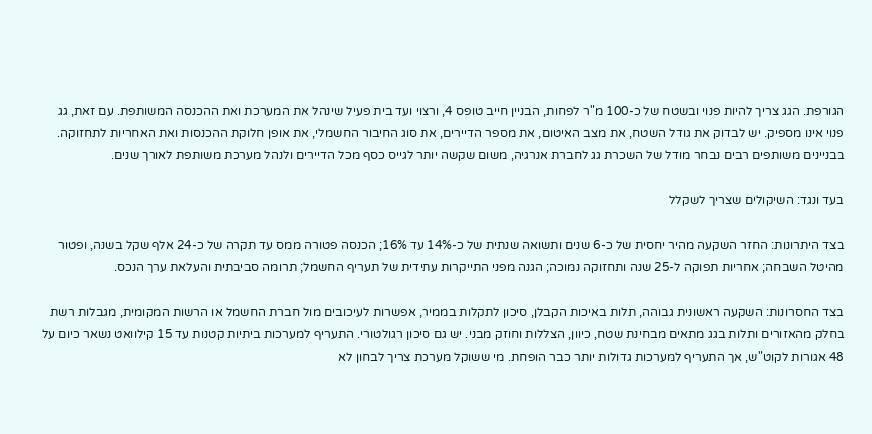הגורפת. הגג צריך להיות פנוי ובשטח של כ-100 מ"ר לפחות, הבניין חייב טופס 4, ורצוי ועד בית פעיל שינהל את המערכת ואת ההכנסה המשותפת. עם זאת, גג פנוי אינו מספיק. יש לבדוק את גודל השטח, את מצב האיטום, את מספר הדיירים, את סוג החיבור החשמלי, את אופן חלוקת ההכנסות ואת האחריות לתחזוקה. בבניינים משותפים רבים נבחר מודל של השכרת גג לחברת אנרגיה, משום שקשה יותר לגייס כסף מכל הדיירים ולנהל מערכת משותפת לאורך שנים.

בעד ונגד: השיקולים שצריך לשקלל

בצד היתרונות: החזר השקעה מהיר יחסית של כ-6 שנים ותשואה שנתית של כ-14% עד 16%; הכנסה פטורה ממס עד תקרה של כ-24 אלף שקל בשנה, ופטור מהיטל השבחה; אחריות תפוקה ל-25 שנה ותחזוקה נמוכה; הגנה מפני התייקרות עתידית של תעריף החשמל; תרומה סביבתית והעלאת ערך הנכס.

בצד החסרונות: השקעה ראשונית גבוהה, תלות באיכות הקבלן, סיכון לתקלות בממיר, אפשרות לעיכובים מול חברת החשמל או הרשות המקומית, מגבלות רשת בחלק מהאזורים ותלות בגג מתאים מבחינת שטח, כיוון, הצללות וחוזק מבני. יש גם סיכון רגולטורי. התעריף למערכות ביתיות קטנות עד 15 קילוואט נשאר כיום על 48 אגורות לקוט"ש, אך התעריף למערכות גדולות יותר כבר הופחת. מי ששוקל מערכת צריך לבחון לא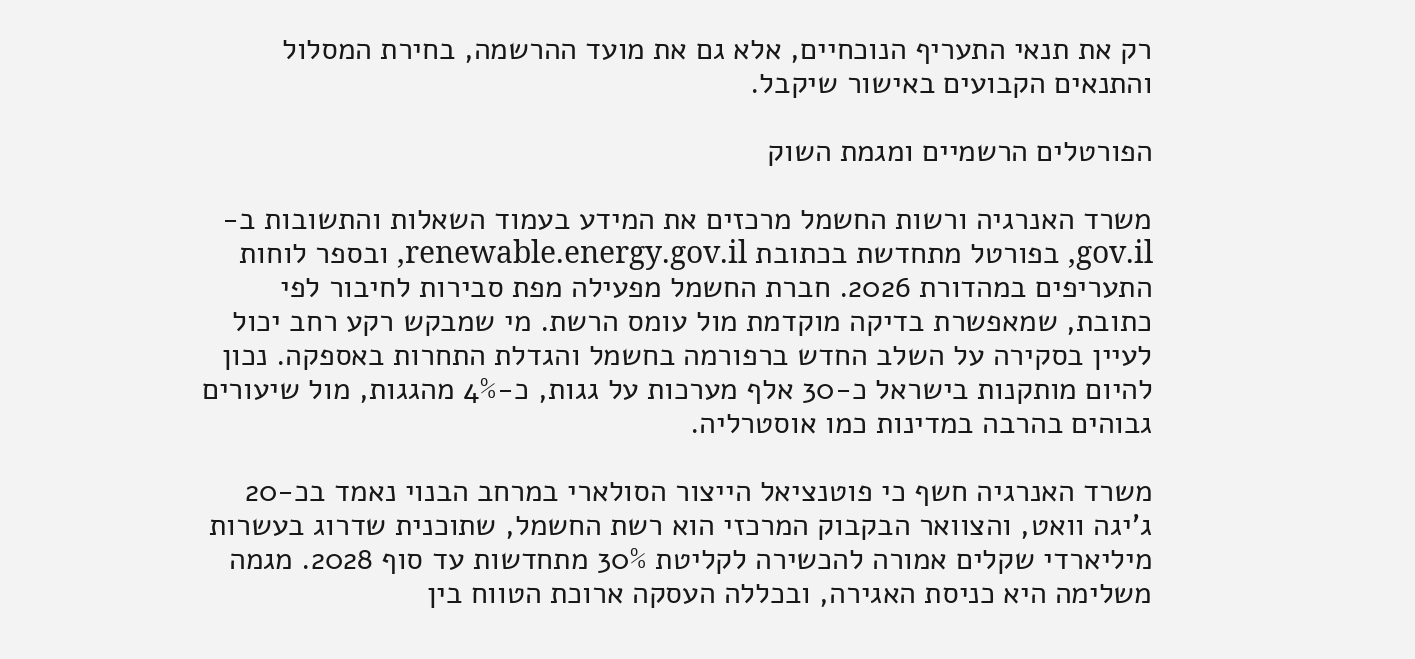רק את תנאי התעריף הנוכחיים, אלא גם את מועד ההרשמה, בחירת המסלול והתנאים הקבועים באישור שיקבל.

הפורטלים הרשמיים ומגמת השוק

משרד האנרגיה ורשות החשמל מרכזים את המידע בעמוד השאלות והתשובות ב-gov.il, בפורטל מתחדשת בכתובת renewable.energy.gov.il, ובספר לוחות התעריפים במהדורת 2026. חברת החשמל מפעילה מפת סבירות לחיבור לפי כתובת, שמאפשרת בדיקה מוקדמת מול עומס הרשת. מי שמבקש רקע רחב יכול לעיין בסקירה על השלב החדש ברפורמה בחשמל והגדלת התחרות באספקה. נכון להיום מותקנות בישראל כ-30 אלף מערכות על גגות, כ-4% מהגגות, מול שיעורים גבוהים בהרבה במדינות כמו אוסטרליה.

משרד האנרגיה חשף כי פוטנציאל הייצור הסולארי במרחב הבנוי נאמד בכ-20 ג'יגה וואט, והצוואר הבקבוק המרכזי הוא רשת החשמל, שתוכנית שדרוג בעשרות מיליארדי שקלים אמורה להכשירה לקליטת 30% מתחדשות עד סוף 2028. מגמה משלימה היא כניסת האגירה, ובכללה העסקה ארוכת הטווח בין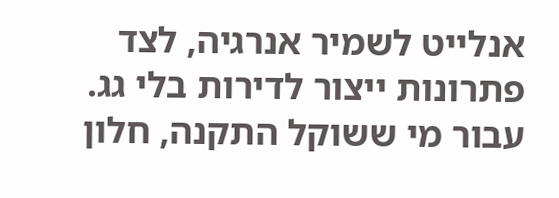אנלייט לשמיר אנרגיה, לצד פתרונות ייצור לדירות בלי גג. עבור מי ששוקל התקנה, חלון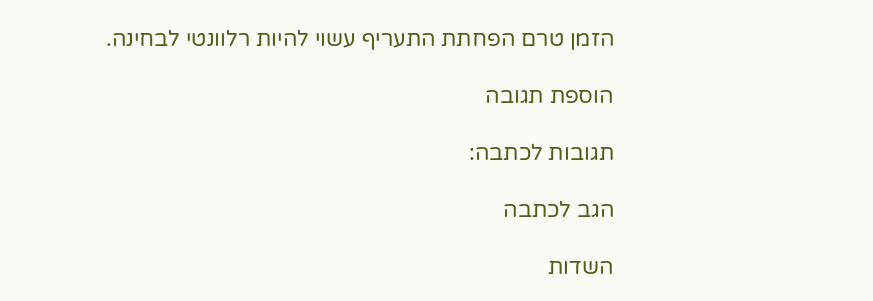הזמן טרם הפחתת התעריף עשוי להיות רלוונטי לבחינה.

הוספת תגובה

תגובות לכתבה:

הגב לכתבה

השדות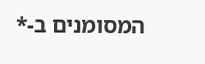המסומנים ב-*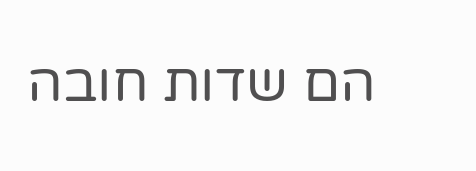הם שדות חובה